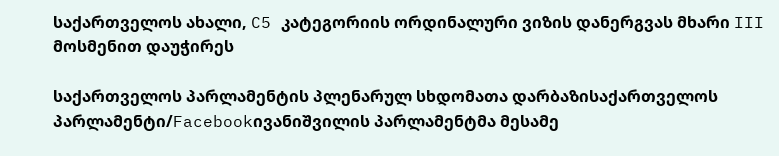საქართველოს ახალი, C5 კატეგორიის ორდინალური ვიზის დანერგვას მხარი III მოსმენით დაუჭირეს

საქართველოს პარლამენტის პლენარულ სხდომათა დარბაზისაქართველოს პარლამენტი/Facebookივანიშვილის პარლამენტმა მესამე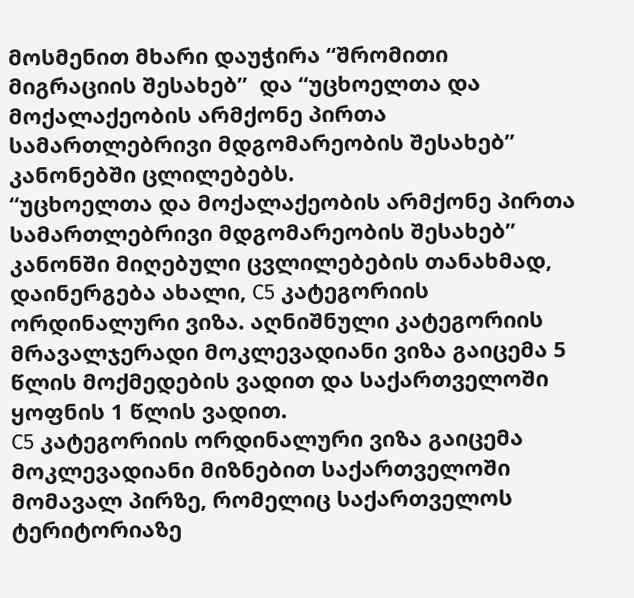მოსმენით მხარი დაუჭირა “შრომითი მიგრაციის შესახებ”  და “უცხოელთა და მოქალაქეობის არმქონე პირთა სამართლებრივი მდგომარეობის შესახებ” კანონებში ცლილებებს.
“უცხოელთა და მოქალაქეობის არმქონე პირთა სამართლებრივი მდგომარეობის შესახებ” კანონში მიღებული ცვლილებების თანახმად, დაინერგება ახალი, C5 კატეგორიის ორდინალური ვიზა. აღნიშნული კატეგორიის მრავალჯერადი მოკლევადიანი ვიზა გაიცემა 5 წლის მოქმედების ვადით და საქართველოში ყოფნის 1 წლის ვადით.
C5 კატეგორიის ორდინალური ვიზა გაიცემა მოკლევადიანი მიზნებით საქართველოში მომავალ პირზე, რომელიც საქართველოს ტერიტორიაზე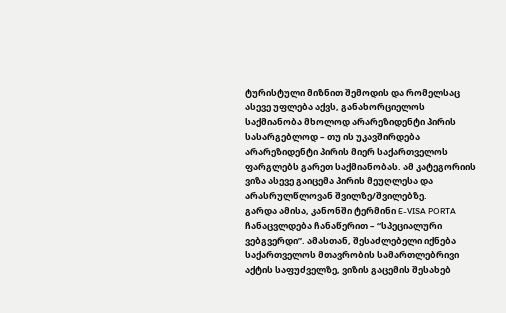ტურისტული მიზნით შემოდის და რომელსაც ასევე უფლება აქვს, განახორციელოს საქმიანობა მხოლოდ არარეზიდენტი პირის სასარგებლოდ – თუ ის უკავშირდება არარეზიდენტი პირის მიერ საქართველოს ფარგლებს გარეთ საქმიანობას. ამ კატეგორიის ვიზა ასევე გაიცემა პირის მეუღლესა და არასრულწლოვან შვილზე/შვილებზე.
გარდა ამისა, კანონში ტერმინი E-VISA PORTA ჩანაცვლდება ჩანაწერით – “სპეციალური ვებგვერდი”. ამასთან, შესაძლებელი იქნება საქართველოს მთავრობის სამართლებრივი აქტის საფუძველზე, ვიზის გაცემის შესახებ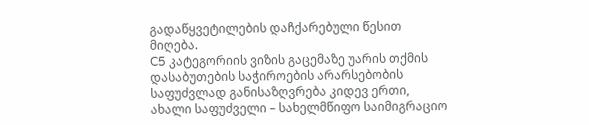გადაწყვეტილების დაჩქარებული წესით მიღება.
C5 კატეგორიის ვიზის გაცემაზე უარის თქმის დასაბუთების საჭიროების არარსებობის საფუძვლად განისაზღვრება კიდევ ერთი, ახალი საფუძველი – სახელმწიფო საიმიგრაციო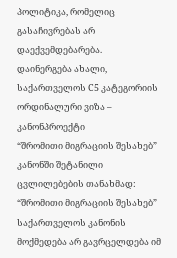პოლიტიკა, რომელიც გასაჩივრებას არ დაექვემდებარება.
დაინერგება ახალი, საქართველოს C5 კატეგორიის ორდინალური ვიზა – კანონპროექტი
“შრომითი მიგრაციის შესახებ” კანონში შეტანილი ცვლილებების თანახმად:
“შრომითი მიგრაციის შესახებ” საქართველოს კანონის მოქმედება არ გავრცელდება იმ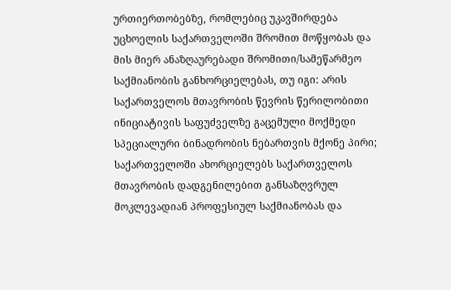ურთიერთობებზე, რომლებიც უკავშირდება უცხოელის საქართველოში შრომით მოწყობას და მის მიერ ანაზღაურებადი შრომითი/სამეწარმეო საქმიანობის განხორციელებას, თუ იგი: არის საქართველოს მთავრობის წევრის წერილობითი ინიციატივის საფუძველზე გაცემული მოქმედი სპეციალური ბინადრობის ნებართვის მქონე პირი; საქართველოში ახორციელებს საქართველოს მთავრობის დადგენილებით განსაზღვრულ მოკლევადიან პროფესიულ საქმიანობას და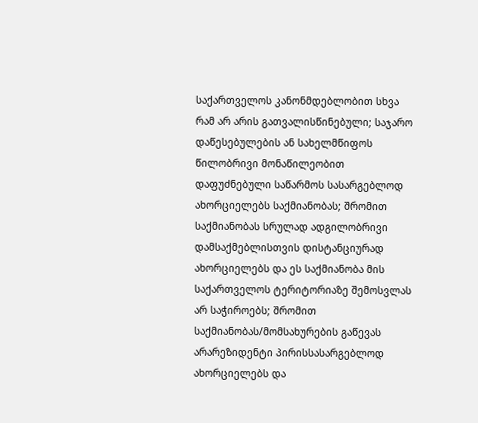საქართველოს კანონმდებლობით სხვა რამ არ არის გათვალისწინებული; საჯარო დაწესებულების ან სახელმწიფოს წილობრივი მონაწილეობით დაფუძნებული საწარმოს სასარგებლოდ ახორციელებს საქმიანობას; შრომით საქმიანობას სრულად ადგილობრივი დამსაქმებლისთვის დისტანციურად ახორციელებს და ეს საქმიანობა მის საქართველოს ტერიტორიაზე შემოსვლას არ საჭიროებს; შრომით საქმიანობას/მომსახურების გაწევას არარეზიდენტი პირისსასარგებლოდ ახორციელებს და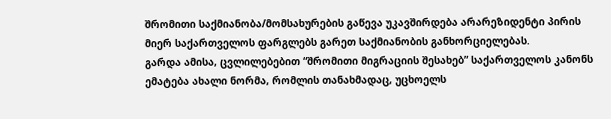შრომითი საქმიანობა/მომსახურების გაწევა უკავშირდება არარეზიდენტი პირის მიერ საქართველოს ფარგლებს გარეთ საქმიანობის განხორციელებას.
გარდა ამისა, ცვლილებებით “შრომითი მიგრაციის შესახებ” საქართველოს კანონს ემატება ახალი ნორმა, რომლის თანახმადაც, უცხოელს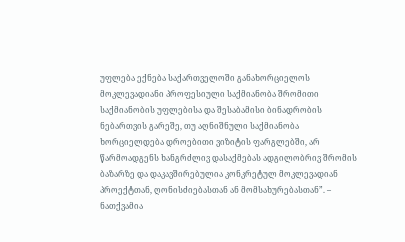უფლება ექნება საქართველოში განახორციელოს მოკლევადიანი პროფესიული საქმიანობა შრომითი საქმიანობის უფლებისა და შესაბამისი ბინადრობის ნებართვის გარეშე, თუ აღნიშნული საქმიანობა ხორციელდება დროებითი ვიზიტის ფარგლებში, არ წარმოადგენს ხანგრძლივ დასაქმებას ადგილობრივ შრომის ბაზარზე და დაკავშირებულია კონკრეტულ მოკლევადიან პროექტთან, ღონისძიებასთან ან მომსახურებასთან”. – ნათქვამია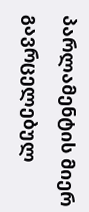პარლამენტის მიერ გავრცელებულ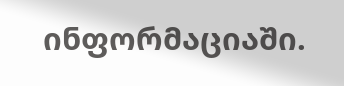ინფორმაციაში.